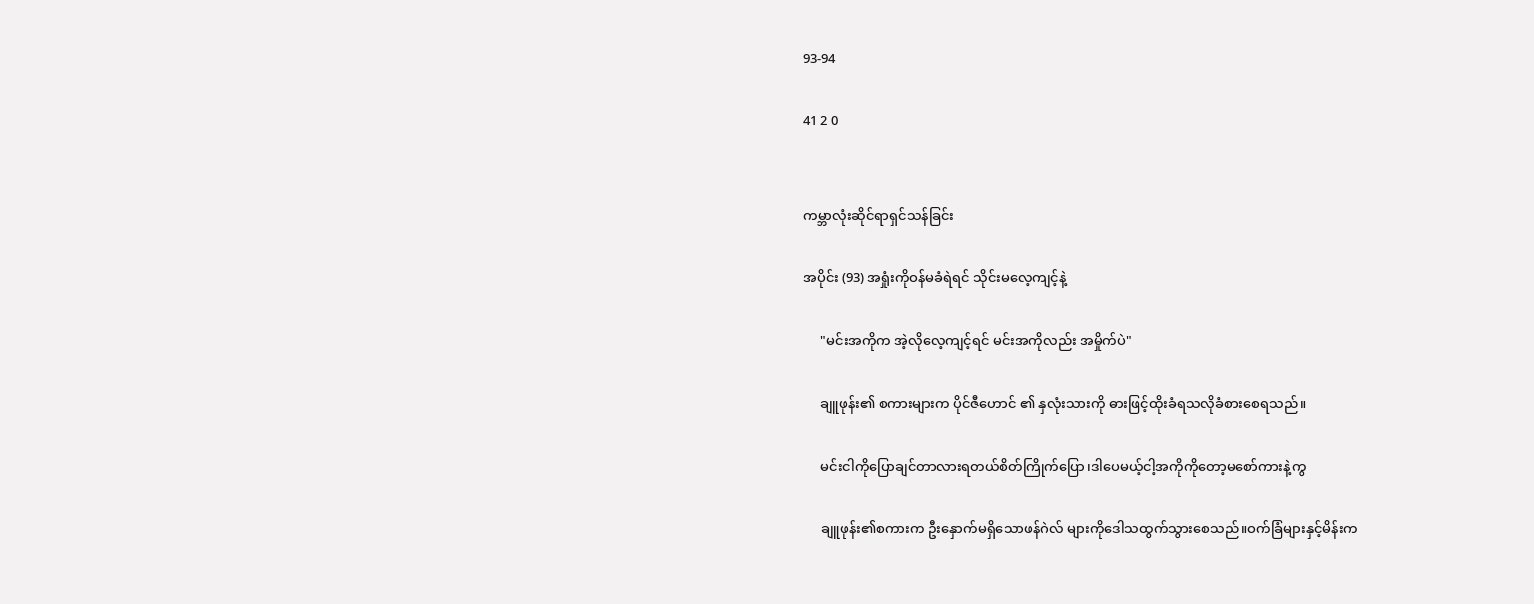93-94

41 2 0


ကမ္ဘာလုံးဆိုင်ရာရှင်သန်ခြင်း

အပိုင်း (93) အရှုံးကိုဝန်မခံရဲရင် သိုင်းမလေ့ကျင့်နဲ့

     "မင်းအကိုက အဲ့လိုလေ့ကျင့်ရင် မင်းအကိုလည်း အမှိုက်ပဲ"

     ချူဖုန်း၏ စကားများက ပိုင်ဇီဟောင် ၏ နှလုံးသားကို ဓားဖြင့်ထိုးခံရသလိုခံစားစေရသည်။

     မင်းငါကိုပြောချင်တာလားရတယ်စိတ်ကြိုက်ပြော၊ဒါပေမယ့်ငါ့အကိုကိုတော့မစော်ကားနဲ့ကွ

     ချူဖုန်း၏စကားက ဦးနှောက်မရှိသောဖန်ဂဲလ် များကိုဒေါသထွက်သွားစေသည်။ဝက်ခြံများနှင့်မိန်းက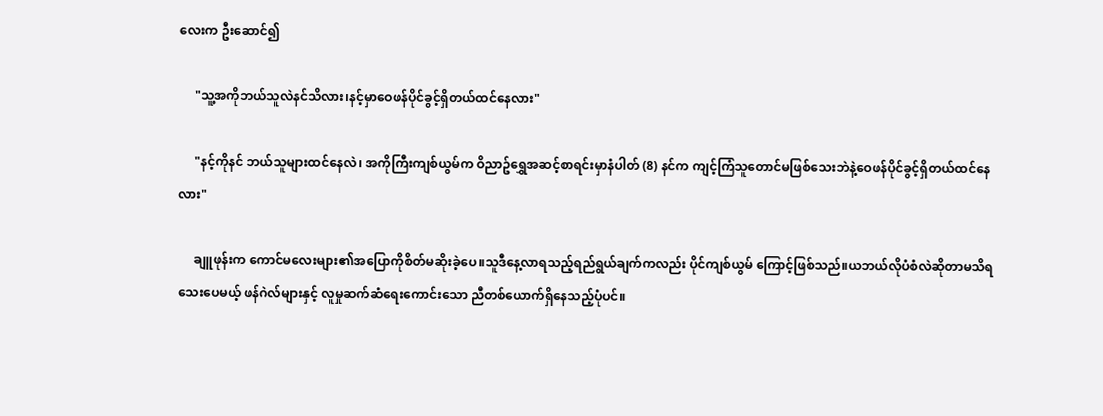လေးက ဦးဆောင်၍

     "သူ့အကိုဘယ်သူလဲနင်သိလား၊နင့်မှာဝေဖန်ပိုင်ခွင့်ရှိတယ်ထင်နေလား"

     "နင့်ကိုနင် ဘယ်သူများထင်နေလဲ၊ အကိုကြီးကျစ်ယွမ်က ဝိညာဥ်ရွှေအဆင့်စာရင်းမှာနံပါတ် (8) နင်က ကျင့်ကြံသူတောင်မဖြစ်သေးဘဲနဲ့ဝေဖန်ပိုင်ခွင့်ရှိတယ်ထင်နေလား"

     ချူဖုန်းက ကောင်မလေးများ၏အပြောကိုစိတ်မဆိုးခဲ့ပေ။သူဒီနေ့လာရသည့်ရည်ရွယ်ချက်ကလည်း ပိုင်ကျစ်ယွမ် ကြောင့်ဖြစ်သည်။ယဘယ်လိုပံစံလဲဆိုတာမသိရသေးပေမယ့် ဖန်ဂဲလ်များနှင့် လူမှုဆက်ဆံရေးကောင်းသော ညီတစ်ယောက်ရှိနေသည့်ပုံပင်။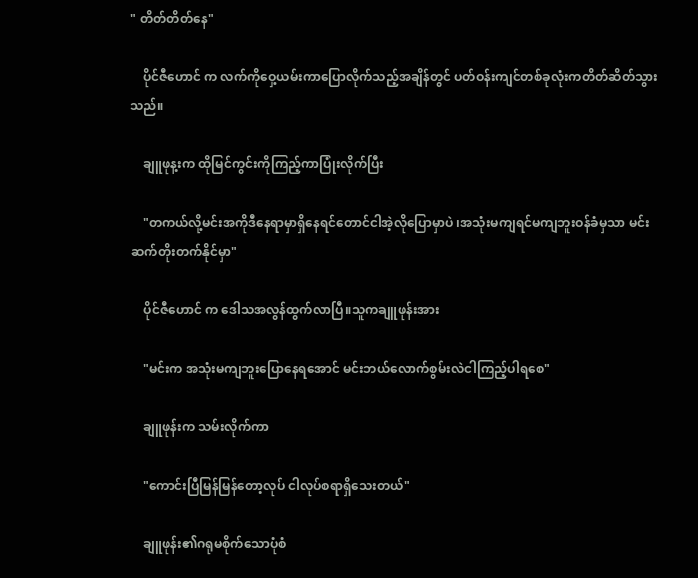" တိတ်တိတ်နေ"

    ပိုင်ဇီဟောင် က လက်ကိုဝှေ့ယမ်းကာပြောလိုက်သည့်အချိန်တွင် ပတ်ဝန်းကျင်တစ်ခုလုံးကတိတ်ဆိတ်သွားသည်။

    ချူဖုန့းက ထိုမြင်ကွင်းကိုကြည့်ကာပြုံးလိုက်ပြီး

    "တကယ်လို့မင်းအကိုဒီနေရာမှာရှိနေရင်တောင်ငါအဲ့လိုပြောမှာပဲ ၊အသုံးမကျရင်မကျဘူးဝန်ခံမှသာ မင်းဆက်တိုးတက်နိုင်မှာ"

    ပိုင်ဇီဟောင် က ဒေါသအလွန်ထွက်လာပြီ။သူကချူဖုန်းအား

    "မင်းက အသုံးမကျဘူးပြောနေရအောင် မင်းဘယ်လောက်စွမ်းလဲငါကြည့်ပါရစေ"

    ချူဖုန်းက သမ်းလိုက်ကာ

    "ကောင်းပြီမြန်မြန်တော့လုပ် ငါလုပ်စရာရှိသေးတယ်"

    ချူဖုန်း၏ဂရုမစိုက်သောပုံစံ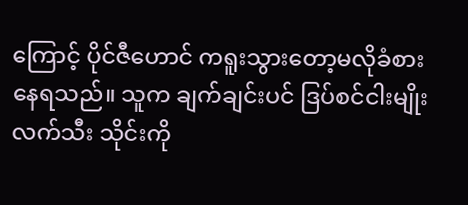ကြောင့် ပိုင်ဇီဟောင် ကရူးသွားတော့မလိုခံစားနေရသည်။ သူက ချက်ချင်းပင် ဒြပ်စင်ငါးမျိုးလက်သီး သိုင်းကို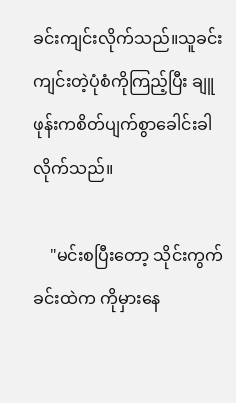ခင်းကျင်းလိုက်သည်။သူခင်းကျင်းတဲ့ပုံစံကိုကြည့်ပြီး ချူဖုန်းကစိတ်ပျက်စွာခေါင်းခါလိုက်သည်။

    "မင်းစပြီးတော့ သိုင်းကွက်ခင်းထဲက ကိုမှားနေ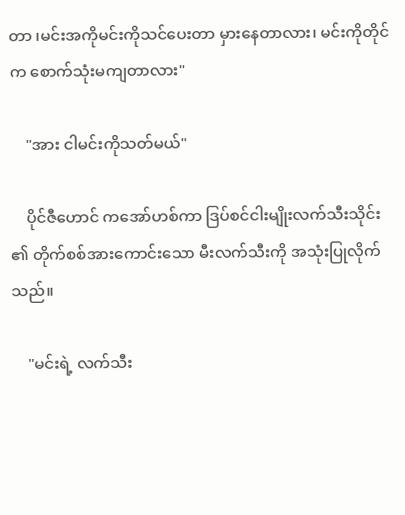တာ ၊မင်းအကိုမင်းကိုသင်ပေးတာ မှားနေတာလား၊ မင်းကိုတိုင်က စောက်သုံးမကျတာလား"

    "အား ငါမင်းကိုသတ်မယ်"

    ပိုင်ဇီဟောင် ကအော်ဟစ်ကာ ဒြပ်စင်ငါးမျိုးလက်သီးသိုင်း ၏ တိုက်စစ်အားကောင်းသော မီးလက်သီးကို အသုံးပြုလိုက်သည်။

    "မင်းရဲ့ လက်သီး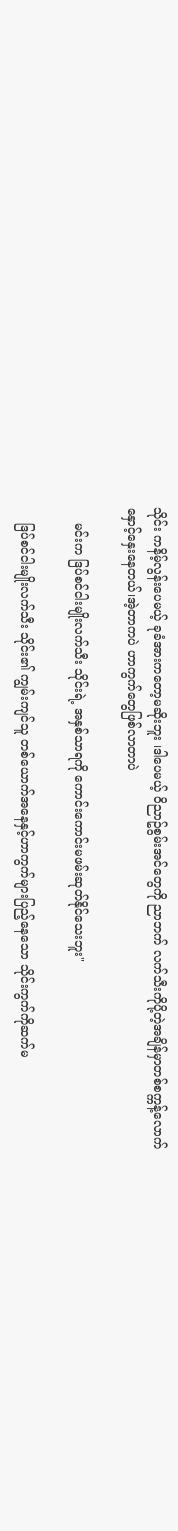သိုင်း ကနိမ့်လွန်းပေမယ့် ခုခံအားကတော့မဆိုးဘူး ၊ဒါပေမယ့် ဝိညာဥ်စွမ်းအင်တွေကို ညာဘက် လက်သီးကိုပို့တဲ့အချိန်မှာတစ်စက္ကန့်လောက်နှောင့်နှေးနေတယ်၊အဲ့တာကပဲ ဟာကွက်တွေဖြစ်လာတာပဲ

    မင်းက ဒြပ်စင်ငါးမျိုးလက်သီး သိုင်းရဲ့ အနှစ်သာရကို ကောင်းကောင်းမဖမ်းဆုတ်နိုင်သေးဘူး"

    ဒြပ်စင်ငါးမျိုးလက်သီး သိုင်း၏ ကျွမ်းကျင်သူ တစ်ယောက်အနေနှင့်ဟာကွက်များပြည့်နေသော သိုင်းကွက်ကိုဆက်မ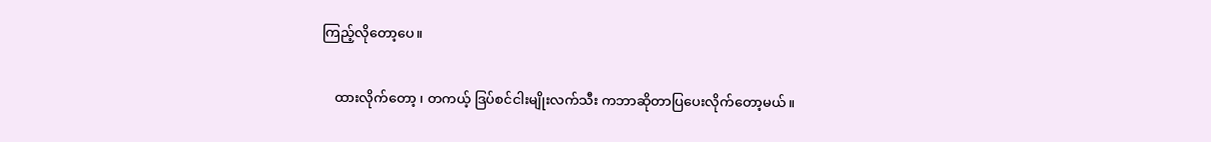ကြည့်လိုတော့ပေ။

    ထားလိုက်တော့ ၊ တကယ့် ဒြပ်စင်ငါးမျိုးလက်သီး ကဘာဆိုတာပြပေးလိုက်တော့မယ်။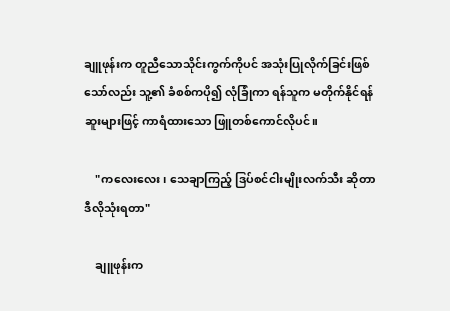ချူဖုန်းက တူညီသောသိုင်းကွက်ကိုပင် အသုံးပြုလိုက်ခြင်းဖြစ်သော်လည်း သူ့၏ ခံစစ်ကပို၍ လုံခြုံကာ ရန်သူက မတိုက်နိုင်ရန် ဆူးများဖြင့် ကာရံထားသော ဖြူတစ်ကောင်လိုပင်။

    "ကလေးလေး၊ သေချာကြည့် ဒြပ်စင်ငါးမျိုးလက်သီး ဆိုတာဒီလိုသုံးရတာ"

    ချူဖုန်းက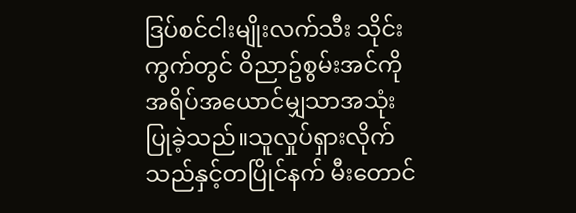ဒြပ်စင်ငါးမျိုးလက်သီး သိုင်းကွက်တွင် ဝိညာဥ်စွမ်းအင်ကို အရိပ်အယောင်မျှသာအသုံးပြုခဲ့သည်။သူလှုပ်ရှားလိုက်သည်နှင့်တပြိုင်နက် မီးတောင်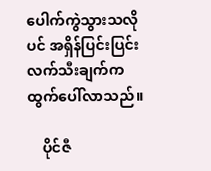ပေါက်ကွဲသွားသလိုပင် အရှိန်ပြင်းပြင်းလက်သီးချက်က ထွက်ပေါ်လာသည်။

    ပိုင်ဇီ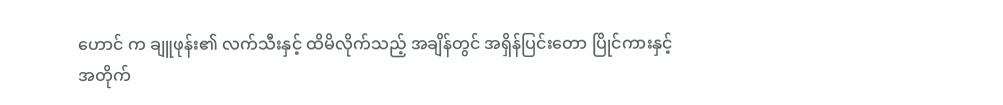ဟောင် က ချူဖုန်း၏ လက်သီးနှင့် ထိမိလိုက်သည့် အချိန်တွင် အရှိန်ပြင်းတော ပြိုင်ကားနှင့် အတိုက်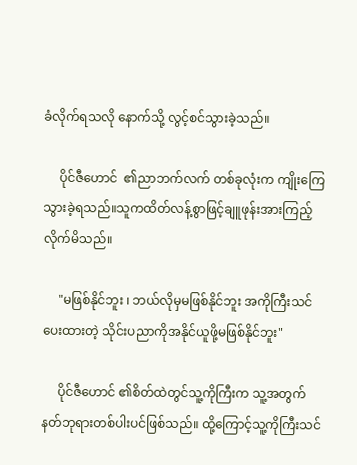ခံလိုက်ရသလို နောက်သို့ လွင့်စင်သွားခဲ့သည်။

     ပိုင်ဇီဟောင်  ၏ညာဘက်လက် တစ်ခုလုံးက ကျိုးကြေသွားခဲ့ရသည်။သူကထိတ်လန့်စွာဖြင့်ချူဖုန်းအားကြည့်လိုက်မိသည်။

     "မဖြစ်နိုင်ဘူး ၊ ဘယ်လိုမှမဖြစ်နိုင်ဘူး အကိုကြီးသင်ပေးထားတဲ့ သိုင်းပညာကိုအနိုင်ယူဖို့မဖြစ်နိုင်ဘူး"

     ပိုင်ဇီဟောင် ၏စိတ်ထဲတွင်သူ့ကိုကြီးက သူ့အတွက် နတ်ဘုရားတစ်ပါးပင်ဖြစ်သည်။ ထို့ကြောင့်သူ့ကိုကြီးသင်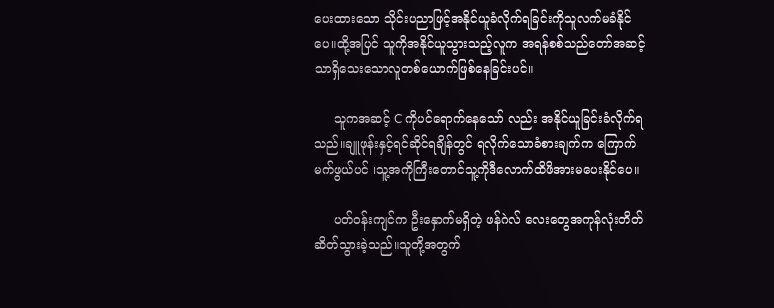ပေးထားသော သိုင်းပညာဖြင့်အနိုင်ယူခံလိုက်ရခြင်းကိုသူလက်မခံနိုင်ပေ။ထို့အပြင် သူကိုအနိုင်ယူသွားသည့်လူက အရန်စစ်သည်တော်အဆင့်သာရှိသေးသောလူတစ်ယောက်ဖြစ်နေခြင်းပင်။

     သူကအဆင့် C ကိုပင်ရောက်နေသော် လည်း အနိုင်ယူခြင်းခံလိုက်ရသည်။ချူဖုန်းနှင့်ရင်ဆိုင်ရချိန်တွင် ရလိုက်သောခံစားချက်က ကြောက်မက်ဖွယ်ပင် ၊သူ့အကိုကြီးတောင်သူ့ကိုဒီလောက်ထိဖိအားမပေးနိုင်ပေ။

     ပတ်ဝန်းကျင်က ဦးနှောက်မရှိတဲ့ ဖန်ဂဲလ် လေးတွေအကုန်လုံးတိတ်ဆိတ်သွားခဲ့သည်။သူတို့အတွက်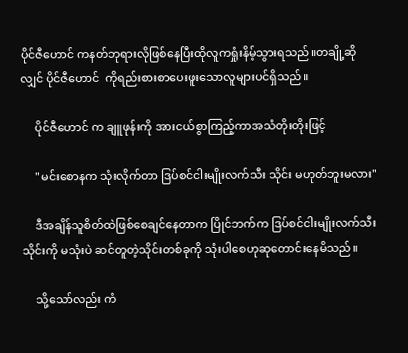ပိုင်ဇီဟောင် ကနတ်ဘုရားလိုဖြစ်နေပြီးထိုလူကရှုံးနိမ့်သွားရသည်။တချို့ဆိုလျှင် ပိုင်ဇီဟောင်  ကိုရည်းစားစာပေးဖူးသောလူများပင်ရှိသည်။

     ပိုင်ဇီဟောင် က ချူဖုန်းကို အားငယ်စွာကြည့်ကာအသံတိုးတိုးဖြင့်

     "မင်းစောနက သုံးလိုက်တာ ဒြပ်စင်ငါးမျိုးလက်သီး သိုင်း မဟုတ်ဘူးမလား"

     ဒီအချိန်သူစိတ်ထဲဖြစ်စေချင်နေတာက ပြိုင်ဘက်က ဒြပ်စင်ငါးမျိုးလက်သီး သိုင်းကို မသုံးပဲ ဆင်တူတဲ့သိုင်းတစ်ခုကို သုံးပါစေဟုဆုတောင်းနေမိသည်။

     သို့သော်လည်း ကံ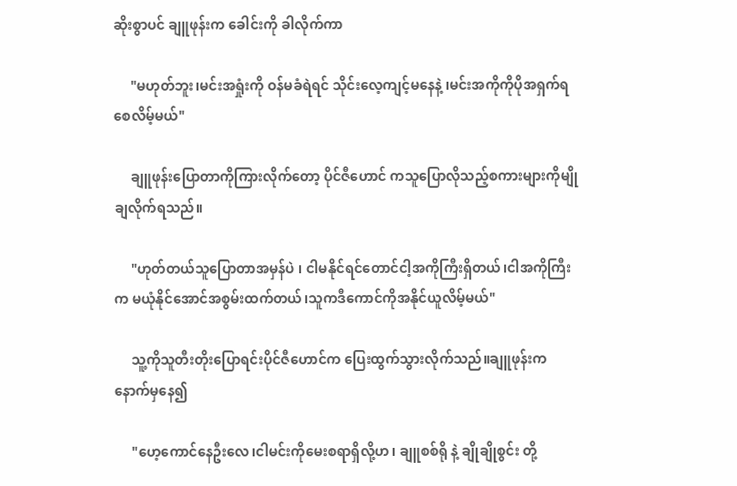ဆိုးစွာပင် ချူဖုန်းက ခေါင်းကို ခါလိုက်ကာ

     "မဟုတ်ဘူး၊မင်းအရှုံးကို ဝန်မခံရဲရင် သိုင်းလေ့ကျင့်မနေနဲ့ ၊မင်းအကိုကိုပိုအရှက်ရစေလိမ့်မယ်"

     ချူဖုန်းပြောတာကိုကြားလိုက်တော့ ပိုင်ဇီဟောင် ကသူပြောလိုသည့်စကားများကိုမျိုချလိုက်ရသည်။

     "ဟုတ်တယ်သူပြောတာအမှန်ပဲ ၊ ငါမနိုင်ရင်တောင်ငါ့အကိုကြီးရှိတယ်၊ငါအကိုကြီးက မယုံနိုင်အောင်အစွမ်းထက်တယ်၊သူကဒီကောင်ကိုအနိုင်ယူလိမ့်မယ်"

     သူ့ကိုသူတီးတိုးပြောရင်းပိုင်ဇီဟောင်က ပြေးထွက်သွားလိုက်သည်။ချူဖုန်းက နောက်မှနေ၍

     "ဟေ့ကောင်နေဦးလေ၊ငါမင်းကိုမေးစရာရှိလို့ဟ၊ ချူစစ်ရို နဲ့ ချိုချိုစွင်း တို့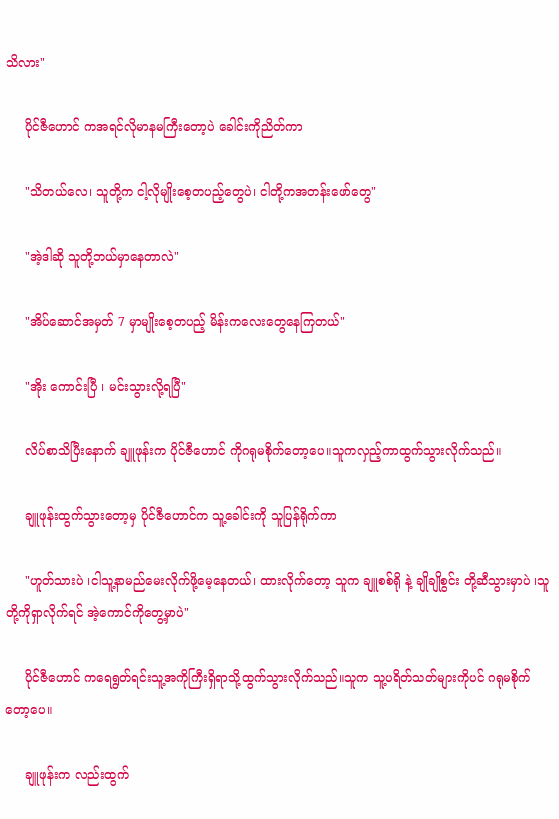သိလား"

     ပိုင်ဇီဟောင် ကအရင်လိုမာနမကြီးတော့ပဲ ခေါင်းကိုညိတ်ကာ

     "သိတယ်လေ၊ သူတို့က ငါ့လိုမျိုးစေ့တပည့်တွေပဲ၊ ငါတို့ကအတန်းဖော်တွေ"

     "အဲ့ဒါဆို သူတို့ဘယ်မှာနေတာလဲ"

     "အိပ်ဆောင်အမှတ် 7 မှာမျိုးစေ့တပည့် မိန်းကလေးတွေနေကြတယ်"

     "အိုး ကောင်းပြီ ၊ မင်းသွားလို့ရပြီ"

     လိပ်စာသိပြီးနောက် ချူဖုန်းက ပိုင်ဇီဟောင် ကိုဂရုမစိုက်တော့ပေ။သူကလှည့်ကာထွက်သွားလိုက်သည်။

     ချူဖုန်းထွက်သွားတော့မှ ပိုင်ဇီဟောင်က သူ့ခေါင်းကို သူပြန်ရိုက်ကာ

     "ဟူတ်သားပဲ ၊ငါသူ့နာမည်မေးလိုက်ဖို့မေ့နေတယ်၊ ထားလိုက်တော့ သူက ချူစစ်ရို နဲ့ ချိုချိုစွင်း တို့ဆီသွားမှာပဲ ၊သူတို့ကိုရှာလိုက်ရင် အဲ့ကောင်ကိုတွေ့မှာပဲ"

     ပိုင်ဇီဟောင် ကရေရွတ်ရင်းသူ့အကိုကြီးရှိရာသို့ထွက်သွားလိုက်သည်။သူက သူ့ပရိတ်သတ်များကိုပင် ဂရုမစိုက်တော့ပေ။

     ချူဖုန်းက လည်းထွက်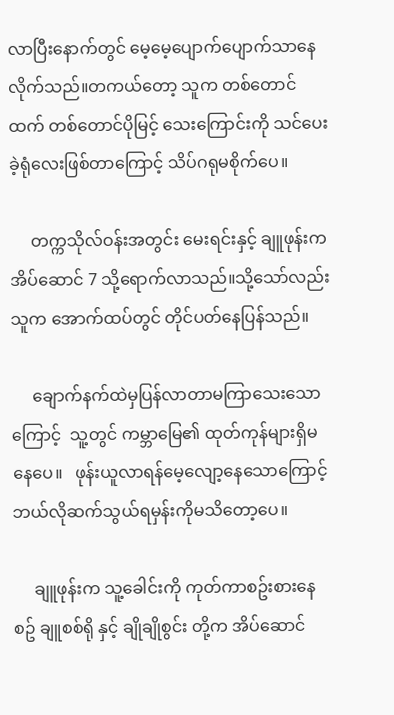လာပြီးနောက်တွင် မေ့မေ့ပျောက်ပျောက်သာနေလိုက်သည်။တကယ်တော့ သူက တစ်တောင်ထက် တစ်တောင်ပိုမြင့် သေးကြောင်းကို သင်ပေးခဲ့ရုံလေးဖြစ်တာကြောင့် သိပ်ဂရုမစိုက်ပေ။

     တက္ကသိုလ်ဝန်းအတွင်း မေးရင်းနှင့် ချူဖုန်းက အိပ်ဆောင် 7 သို့ရောက်လာသည်။သို့သော်လည်းသူက အောက်ထပ်တွင် တိုင်ပတ်နေပြန်သည်။

     ချောက်နက်ထဲမှပြန်လာတာမကြာသေးသောကြောင့်  သူ့တွင် ကမ္ဘာမြေ၏ ထုတ်ကုန်များရှိမနေပေ။   ဖုန်းယူလာရန်မေ့လျော့နေသောကြောင့် ဘယ်လိုဆက်သွယ်ရမှန်းကိုမသိတော့ပေ။

     ချူဖုန်းက သူ့ခေါင်းကို ကုတ်ကာစဥ်းစားနေစဥ် ချူစစ်ရို နှင့် ချိုချိုစွင်း တို့က အိပ်ဆောင်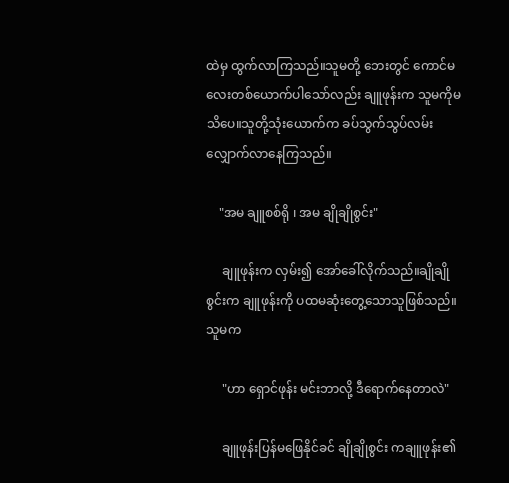ထဲမှ ထွက်လာကြသည်။သူမတို့ ဘေးတွင် ကောင်မလေးတစ်ယောက်ပါသော်လည်း ချူဖုန်းက သူမကိုမသိပေ။သူတို့သုံးယောက်က ခပ်သွက်သွပ်လမ်းလျှောက်လာနေကြသည်။

    "အမ ချူစစ်ရို ၊ အမ ချိုချိုစွင်း"

     ချူဖုန်းက လှမ်း၍ အော်ခေါ်လိုက်သည်။ချိုချိုစွင်းက ချူဖုန်းကို ပထမဆုံးတွေ့သောသူဖြစ်သည်။သူမက

     "ဟာ ရှောင်ဖုန်း မင်းဘာလို့ ဒီရောက်နေတာလဲ"

     ချူဖုန်းပြန်မဖြေနိုင်ခင် ချိုချိုစွင်း ကချူဖုန်း၏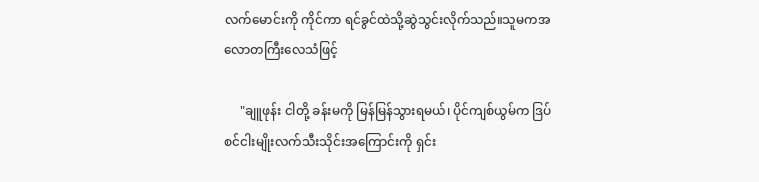လက်မောင်းကို ကိုင်ကာ ရင်ခွင်ထဲသို့ဆွဲသွင်းလိုက်သည်။သူမကအလောတကြီးလေသံဖြင့်

     "ချူဖုန်း ငါတို့ ခန်းမကို မြန်မြန်သွားရမယ်၊ ပိုင်ကျစ်ယွမ်က ဒြပ်စင်ငါးမျိုးလက်သီးသိုင်းအကြောင်းကို ရှင်း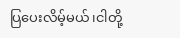ပြပေးလိမ့်မယ်၊ငါတို့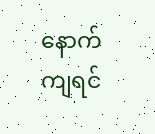နောက်ကျရင်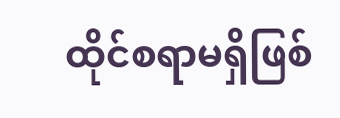ထိုင်စရာမရှိဖြစ်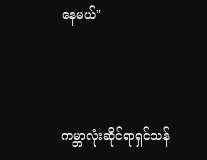နေမယ်"




ကမ္ဘာလုံးဆိုင်ရာရှင်သန်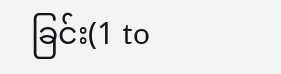ခြင်း(1 to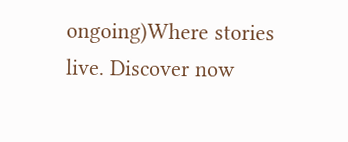ongoing)Where stories live. Discover now